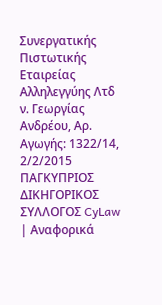Συνεργατικής Πιστωτικής Εταιρείας Αλληλεγγύης Λτδ ν. Γεωργίας Ανδρέου, Αρ. Αγωγής: 1322/14, 2/2/2015 ΠΑΓΚΥΠΡΙΟΣ ΔΙΚΗΓΟΡΙΚΟΣ ΣΥΛΛΟΓΟΣ CyLaw | Αναφορικά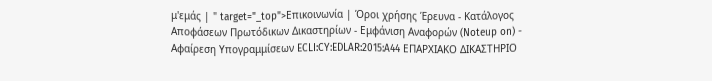μ'εμάς | " target="_top">Επικοινωνία | Όροι χρήσης Έρευνα - Κατάλογος Αποφάσεων Πρωτόδικων Δικαστηρίων - Εμφάνιση Αναφορών (Noteup on) - Αφαίρεση Υπογραμμίσεων ECLI:CY:EDLAR:2015:A44 ΕΠΑΡΧΙΑΚΟ ΔΙΚΑΣΤΗΡΙΟ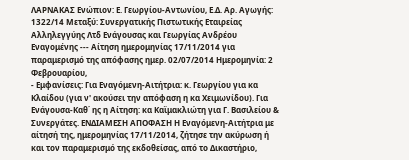ΛΑΡΝΑΚΑΣ Ενώπιον: Ε. Γεωργίου-Αντωνίου, Ε.Δ. Αρ. Αγωγής: 1322/14 Μεταξύ: Συνεργατικής Πιστωτικής Εταιρείας Αλληλεγγύης Λτδ Ενάγουσας και Γεωργίας Ανδρέου Εναγομένης --- Αίτηση ημερομηνίας 17/11/2014 για παραμερισμό της απόφασης ημερ. 02/07/2014 Ημερομηνία: 2 Φεβρουαρίου,
- Εμφανίσεις: Για Εναγόμενη-Αιτήτρια: κ. Γεωργίου για κα Κλαίδου (για ν' ακούσει την απόφαση η κα Χειμωνίδου). Για Ενάγουσα-Καθ΄ ης η Αίτηση: κα Καϊμακλιώτη για Γ. Βασιλείου & Συνεργάτες. ΕΝΔΙΑΜΕΣΗ ΑΠΟΦΑΣΗ Η Εναγόμενη-Αιτήτρια με αίτησή της, ημερομηνίας 17/11/2014, ζήτησε την ακύρωση ή και τον παραμερισμό της εκδοθείσας, από το Δικαστήριο,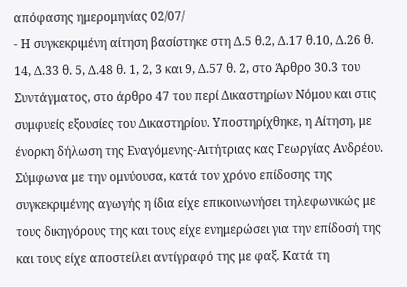απόφασης ημερομηνίας 02/07/
- Η συγκεκριμένη αίτηση βασίστηκε στη Δ.5 θ.2, Δ.17 θ.10, Δ.26 θ. 14, Δ.33 θ. 5, Δ.48 θ. 1, 2, 3 και 9, Δ.57 θ. 2, στο Άρθρο 30.3 του Συντάγματος, στο άρθρο 47 του περί Δικαστηρίων Νόμου και στις συμφυείς εξουσίες του Δικαστηρίου. Υποστηρίχθηκε, η Αίτηση, με ένορκη δήλωση της Εναγόμενης-Αιτήτριας κας Γεωργίας Ανδρέου. Σύμφωνα με την ομνύουσα, κατά τον χρόνο επίδοσης της συγκεκριμένης αγωγής η ίδια είχε επικοινωνήσει τηλεφωνικώς με τους δικηγόρους της και τους είχε ενημερώσει για την επίδοσή της και τους είχε αποστείλει αντίγραφό της με φαξ. Κατά τη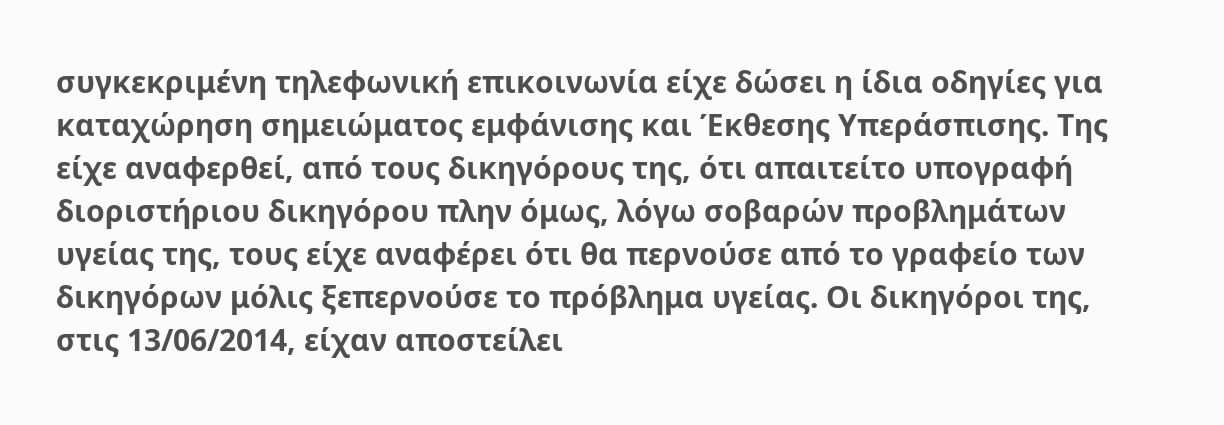συγκεκριμένη τηλεφωνική επικοινωνία είχε δώσει η ίδια οδηγίες για καταχώρηση σημειώματος εμφάνισης και Έκθεσης Υπεράσπισης. Της είχε αναφερθεί, από τους δικηγόρους της, ότι απαιτείτο υπογραφή διοριστήριου δικηγόρου πλην όμως, λόγω σοβαρών προβλημάτων υγείας της, τους είχε αναφέρει ότι θα περνούσε από το γραφείο των δικηγόρων μόλις ξεπερνούσε το πρόβλημα υγείας. Οι δικηγόροι της, στις 13/06/2014, είχαν αποστείλει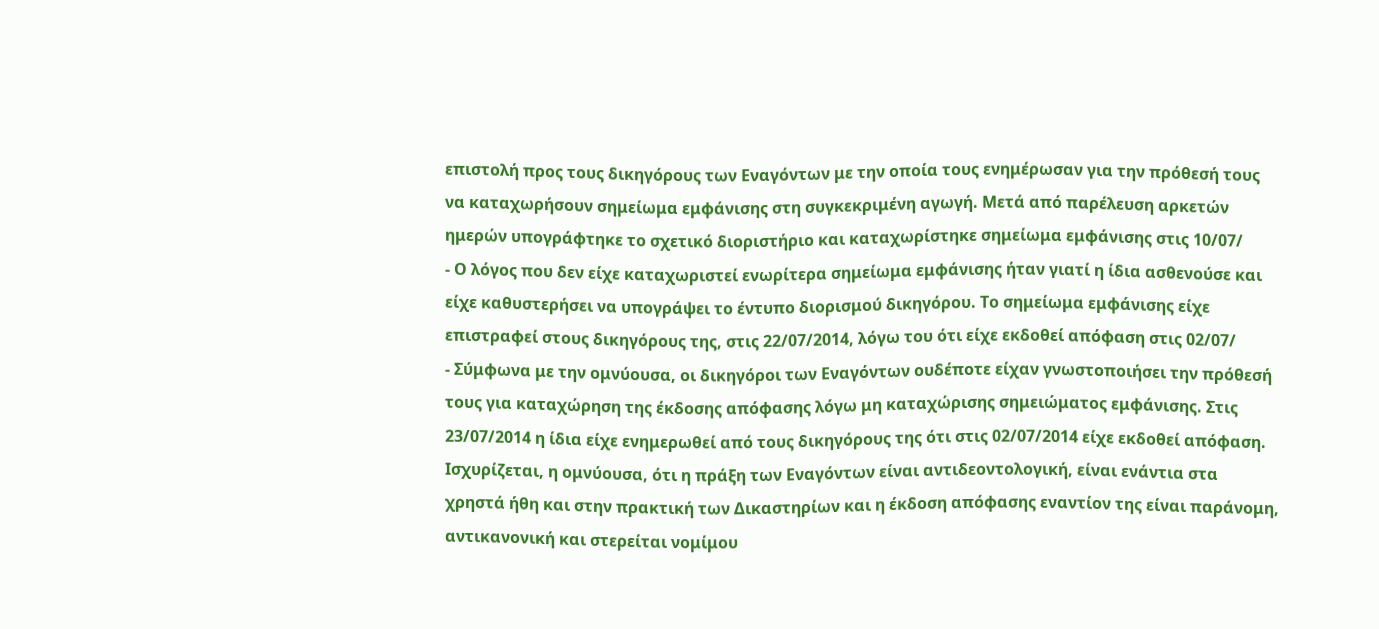επιστολή προς τους δικηγόρους των Εναγόντων με την οποία τους ενημέρωσαν για την πρόθεσή τους να καταχωρήσουν σημείωμα εμφάνισης στη συγκεκριμένη αγωγή. Μετά από παρέλευση αρκετών ημερών υπογράφτηκε το σχετικό διοριστήριο και καταχωρίστηκε σημείωμα εμφάνισης στις 10/07/
- Ο λόγος που δεν είχε καταχωριστεί ενωρίτερα σημείωμα εμφάνισης ήταν γιατί η ίδια ασθενούσε και είχε καθυστερήσει να υπογράψει το έντυπο διορισμού δικηγόρου. Το σημείωμα εμφάνισης είχε επιστραφεί στους δικηγόρους της, στις 22/07/2014, λόγω του ότι είχε εκδοθεί απόφαση στις 02/07/
- Σύμφωνα με την ομνύουσα, οι δικηγόροι των Εναγόντων ουδέποτε είχαν γνωστοποιήσει την πρόθεσή τους για καταχώρηση της έκδοσης απόφασης λόγω μη καταχώρισης σημειώματος εμφάνισης. Στις 23/07/2014 η ίδια είχε ενημερωθεί από τους δικηγόρους της ότι στις 02/07/2014 είχε εκδοθεί απόφαση. Ισχυρίζεται, η ομνύουσα, ότι η πράξη των Εναγόντων είναι αντιδεοντολογική, είναι ενάντια στα χρηστά ήθη και στην πρακτική των Δικαστηρίων και η έκδοση απόφασης εναντίον της είναι παράνομη, αντικανονική και στερείται νομίμου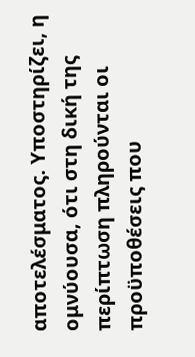αποτελέσματος. Υποστηρίζει, η ομνύουσα, ότι στη δική της περίπτωση πληρούνται οι προϋποθέσεις που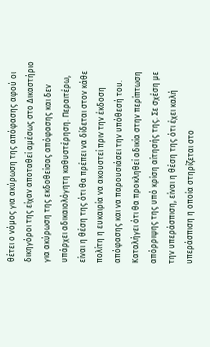θέτει ο νόμος για ακύρωση της απόφασης αφού οι δικηγόροι της είχαν αποταθεί αμέσως στο Δικαστήριο για ακύρωση της εκδοθείσας απόφασης και δεν υπάρχει αδικαιολόγητη καθυστέρηση. Περαιτέρω, είναι η θέση της ότι θα πρέπει να δίδεται στον κάθε πολίτη η ευκαιρία να ακουστεί πριν την έκδοση απόφασης και να παρουσιάσει την υπόθεσή του. Καταλήγει ότι θα προκληθεί αδικία στην περίπτωση απόρριψης της υπό κρίση αίτησής της. Σε σχέση με την υπεράσπιση, είναι η θέση της ότι έχει καλή υπεράσπιση η οποία στηρίζεται στο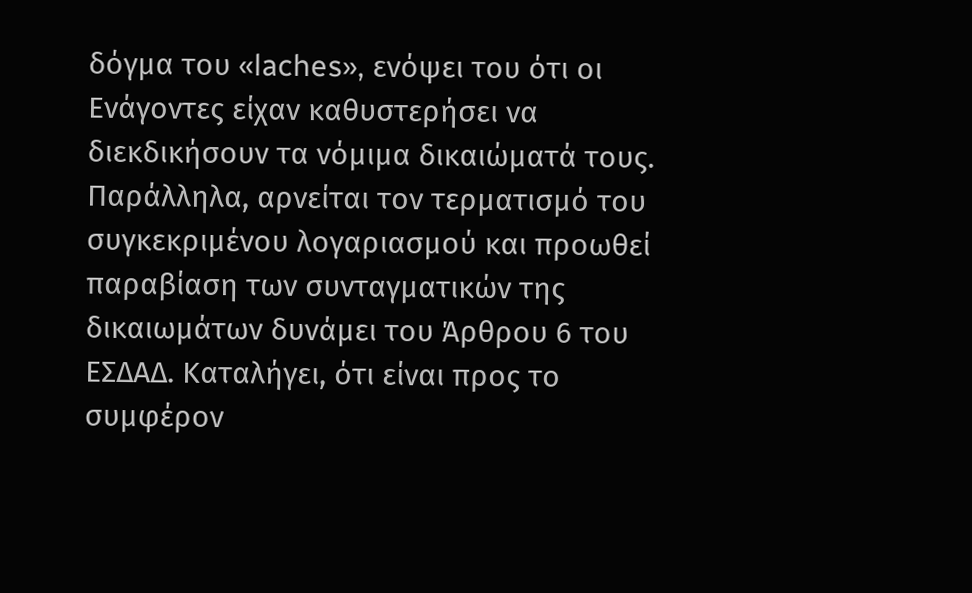δόγμα του «laches», ενόψει του ότι οι Ενάγοντες είχαν καθυστερήσει να διεκδικήσουν τα νόμιμα δικαιώματά τους. Παράλληλα, αρνείται τον τερματισμό του συγκεκριμένου λογαριασμού και προωθεί παραβίαση των συνταγματικών της δικαιωμάτων δυνάμει του Άρθρου 6 του ΕΣΔΑΔ. Καταλήγει, ότι είναι προς το συμφέρον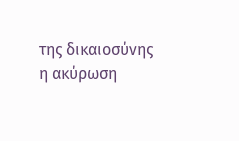της δικαιοσύνης η ακύρωση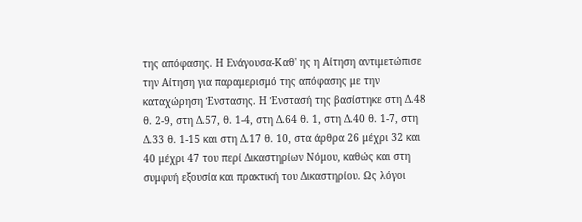της απόφασης. Η Ενάγουσα-Καθ' ης η Αίτηση αντιμετώπισε την Αίτηση για παραμερισμό της απόφασης με την καταχώρηση Ένστασης. Η Ένστασή της βασίστηκε στη Δ.48 θ. 2-9, στη Δ.57, θ. 1-4, στη Δ.64 θ. 1, στη Δ.40 θ. 1-7, στη Δ.33 θ. 1-15 και στη Δ.17 θ. 10, στα άρθρα 26 μέχρι 32 και 40 μέχρι 47 του περί Δικαστηρίων Νόμου, καθώς και στη συμφυή εξουσία και πρακτική του Δικαστηρίου. Ως λόγοι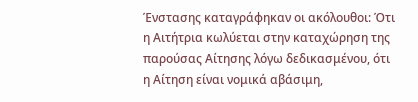Ένστασης καταγράφηκαν οι ακόλουθοι: Ότι η Αιτήτρια κωλύεται στην καταχώρηση της παρούσας Αίτησης λόγω δεδικασμένου, ότι η Αίτηση είναι νομικά αβάσιμη,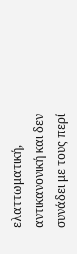ελαττωματική, αντικανονική και δεν συνάδει με τους περί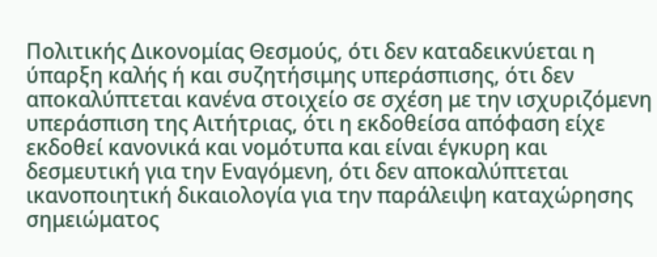Πολιτικής Δικονομίας Θεσμούς, ότι δεν καταδεικνύεται η ύπαρξη καλής ή και συζητήσιμης υπεράσπισης, ότι δεν αποκαλύπτεται κανένα στοιχείο σε σχέση με την ισχυριζόμενη υπεράσπιση της Αιτήτριας, ότι η εκδοθείσα απόφαση είχε εκδοθεί κανονικά και νομότυπα και είναι έγκυρη και δεσμευτική για την Εναγόμενη, ότι δεν αποκαλύπτεται ικανοποιητική δικαιολογία για την παράλειψη καταχώρησης σημειώματος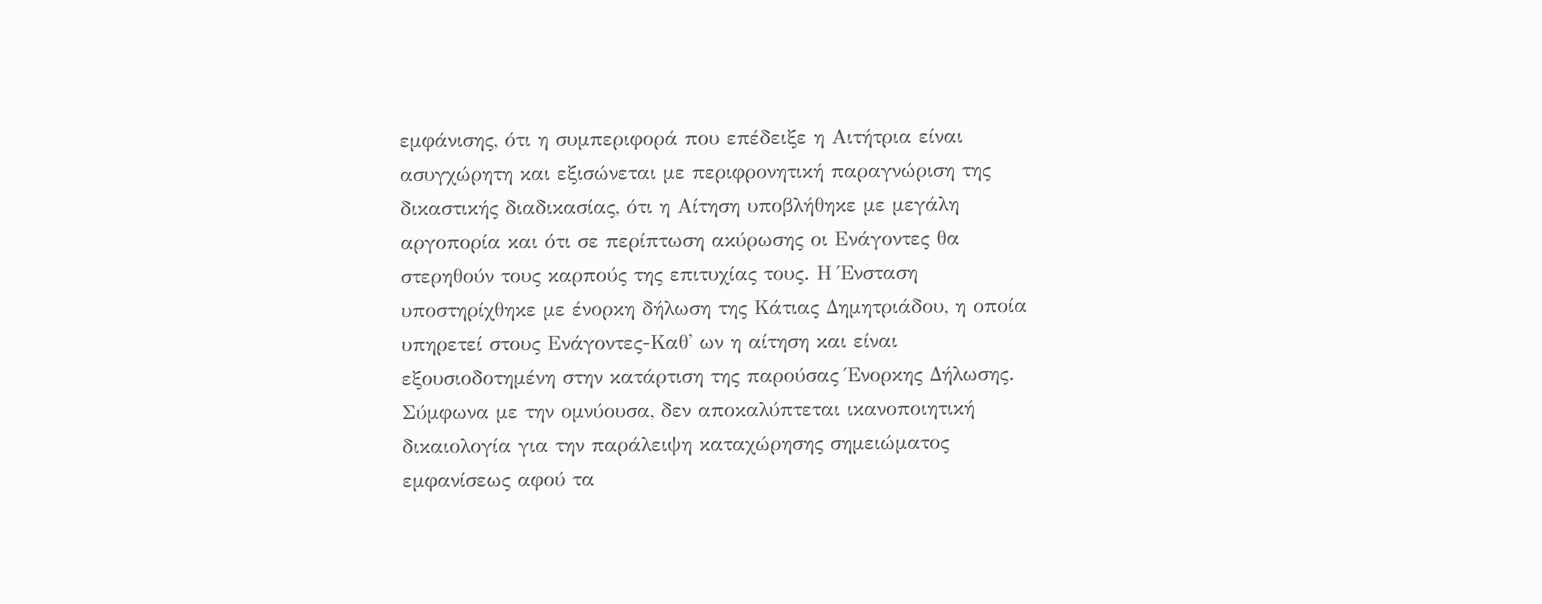εμφάνισης, ότι η συμπεριφορά που επέδειξε η Αιτήτρια είναι ασυγχώρητη και εξισώνεται με περιφρονητική παραγνώριση της δικαστικής διαδικασίας, ότι η Αίτηση υποβλήθηκε με μεγάλη αργοπορία και ότι σε περίπτωση ακύρωσης οι Ενάγοντες θα στερηθούν τους καρπούς της επιτυχίας τους. Η Ένσταση υποστηρίχθηκε με ένορκη δήλωση της Κάτιας Δημητριάδου, η οποία υπηρετεί στους Ενάγοντες-Καθ' ων η αίτηση και είναι εξουσιοδοτημένη στην κατάρτιση της παρούσας Ένορκης Δήλωσης. Σύμφωνα με την ομνύουσα, δεν αποκαλύπτεται ικανοποιητική δικαιολογία για την παράλειψη καταχώρησης σημειώματος εμφανίσεως αφού τα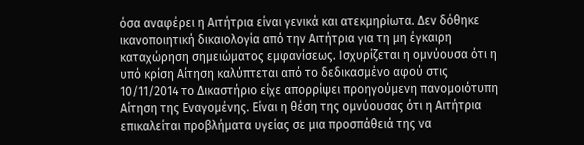όσα αναφέρει η Αιτήτρια είναι γενικά και ατεκμηρίωτα. Δεν δόθηκε ικανοποιητική δικαιολογία από την Αιτήτρια για τη μη έγκαιρη καταχώρηση σημειώματος εμφανίσεως. Ισχυρίζεται η ομνύουσα ότι η υπό κρίση Αίτηση καλύπτεται από το δεδικασμένο αφού στις 10/11/2014 το Δικαστήριο είχε απορρίψει προηγούμενη πανομοιότυπη Αίτηση της Εναγομένης. Είναι η θέση της ομνύουσας ότι η Αιτήτρια επικαλείται προβλήματα υγείας σε μια προσπάθειά της να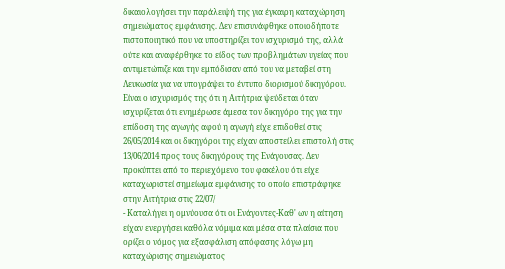δικαιολογήσει την παράλειψή της για έγκαιρη καταχώρηση σημειώματος εμφάνισης. Δεν επισυνάφθηκε οποιοδήποτε πιστοποιητικό που να υποστηρίζει τον ισχυρισμό της, αλλά ούτε και αναφέρθηκε το είδος των προβλημάτων υγείας που αντιμετώπιζε και την εμπόδισαν από του να μεταβεί στη Λευκωσία για να υπογράψει το έντυπο διορισμού δικηγόρου. Είναι ο ισχυρισμός της ότι η Αιτήτρια ψεύδεται όταν ισχυρίζεται ότι ενημέρωσε άμεσα τον δικηγόρο της για την επίδοση της αγωγής αφού η αγωγή είχε επιδοθεί στις 26/05/2014 και οι δικηγόροι της είχαν αποστείλει επιστολή στις 13/06/2014 προς τους δικηγόρους της Ενάγουσας. Δεν προκύπτει από το περιεχόμενο του φακέλου ότι είχε καταχωριστεί σημείωμα εμφάνισης το οποίο επιστράφηκε στην Αιτήτρια στις 22/07/
- Καταλήγει η ομνύουσα ότι οι Ενάγοντες-Καθ' ων η αίτηση είχαν ενεργήσει καθόλα νόμιμα και μέσα στα πλαίσια που ορίζει ο νόμος για εξασφάλιση απόφασης λόγω μη καταχώρισης σημειώματος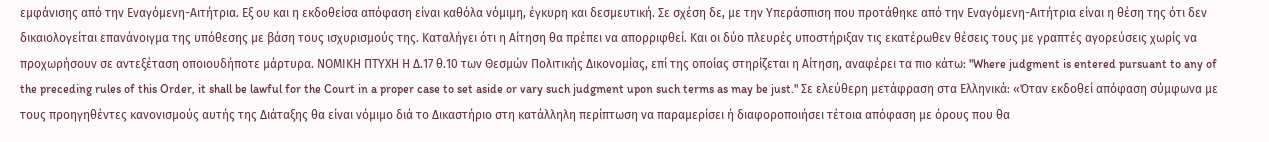εμφάνισης από την Εναγόμενη-Αιτήτρια. Εξ ου και η εκδοθείσα απόφαση είναι καθόλα νόμιμη, έγκυρη και δεσμευτική. Σε σχέση δε, με την Υπεράσπιση που προτάθηκε από την Εναγόμενη-Αιτήτρια είναι η θέση της ότι δεν δικαιολογείται επανάνοιγμα της υπόθεσης με βάση τους ισχυρισμούς της. Καταλήγει ότι η Αίτηση θα πρέπει να απορριφθεί. Και οι δύο πλευρές υποστήριξαν τις εκατέρωθεν θέσεις τους με γραπτές αγορεύσεις χωρίς να προχωρήσουν σε αντεξέταση οποιουδήποτε μάρτυρα. ΝΟΜΙΚΗ ΠΤΥΧΗ Η Δ.17 θ.10 των Θεσμών Πολιτικής Δικονομίας, επί της οποίας στηρίζεται η Αίτηση, αναφέρει τα πιο κάτω: "Where judgment is entered pursuant to any of the preceding rules of this Order, it shall be lawful for the Court in a proper case to set aside or vary such judgment upon such terms as may be just." Σε ελεύθερη μετάφραση στα Ελληνικά: «Όταν εκδοθεί απόφαση σύμφωνα με τους προηγηθέντες κανονισμούς αυτής της Διάταξης θα είναι νόμιμο διά το Δικαστήριο στη κατάλληλη περίπτωση να παραμερίσει ή διαφοροποιήσει τέτοια απόφαση με όρους που θα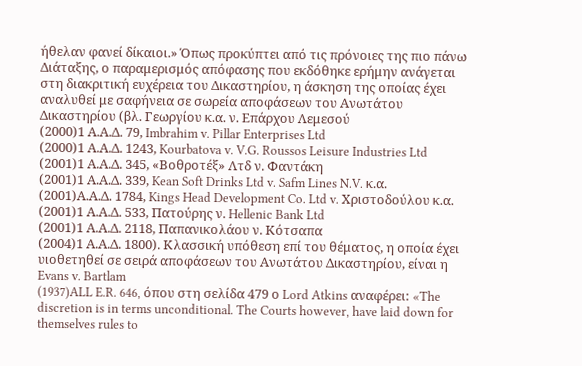ήθελαν φανεί δίκαιοι.» Όπως προκύπτει από τις πρόνοιες της πιο πάνω Διάταξης, ο παραμερισμός απόφασης που εκδόθηκε ερήμην ανάγεται στη διακριτική ευχέρεια του Δικαστηρίου, η άσκηση της οποίας έχει αναλυθεί με σαφήνεια σε σωρεία αποφάσεων του Ανωτάτου Δικαστηρίου (βλ. Γεωργίου κ.α. ν. Επάρχου Λεμεσού
(2000)1 Α.Α.Δ. 79, Imbrahim v. Pillar Enterprises Ltd
(2000)1 Α.Α.Δ. 1243, Kourbatova v. V.G. Roussos Leisure Industries Ltd
(2001)1 Α.Α.Δ. 345, «Βοθροτέξ» Λτδ ν. Φαντάκη
(2001)1 Α.Α.Δ. 339, Kean Soft Drinks Ltd v. Safm Lines N.V. κ.α.
(2001)Α.Α.Δ. 1784, Kings Head Development Co. Ltd v. Χριστοδούλου κ.α.
(2001)1 Α.Α.Δ. 533, Πατούρης ν. Hellenic Bank Ltd
(2001)1 Α.Α.Δ. 2118, Παπανικολάου ν. Κότσαπα
(2004)1 Α.Α.Δ. 1800). Κλασσική υπόθεση επί του θέματος, η οποία έχει υιοθετηθεί σε σειρά αποφάσεων του Ανωτάτου Δικαστηρίου, είναι η Evans v. Bartlam
(1937)ALL E.R. 646, όπου στη σελίδα 479 ο Lord Atkins αναφέρει: «The discretion is in terms unconditional. The Courts however, have laid down for themselves rules to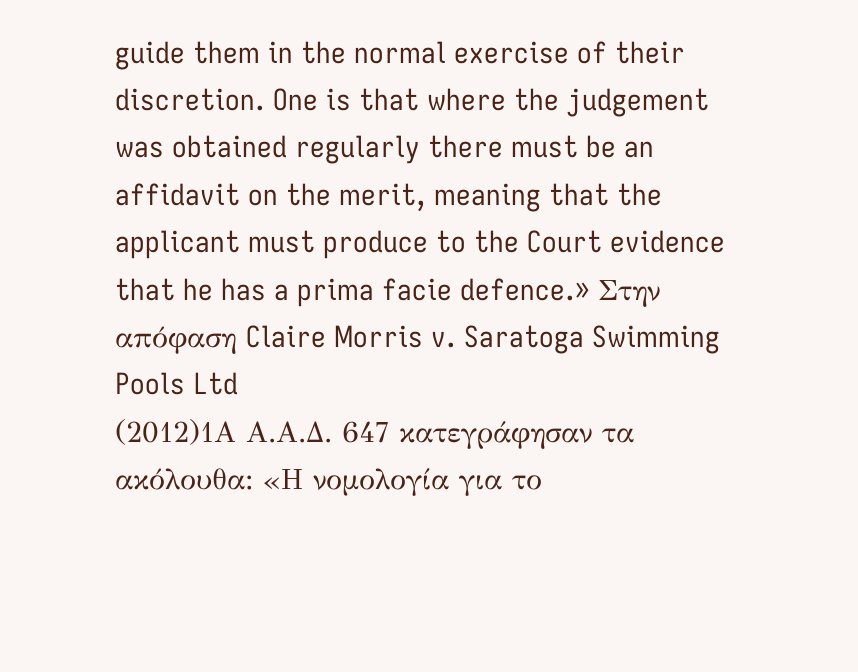guide them in the normal exercise of their discretion. One is that where the judgement was obtained regularly there must be an affidavit on the merit, meaning that the applicant must produce to the Court evidence that he has a prima facie defence.» Στην απόφαση Claire Morris v. Saratoga Swimming Pools Ltd
(2012)1Α Α.Α.Δ. 647 κατεγράφησαν τα ακόλουθα: «Η νομολογία για το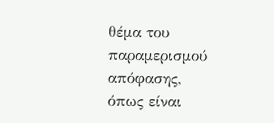θέμα του παραμερισμού απόφασης, όπως είναι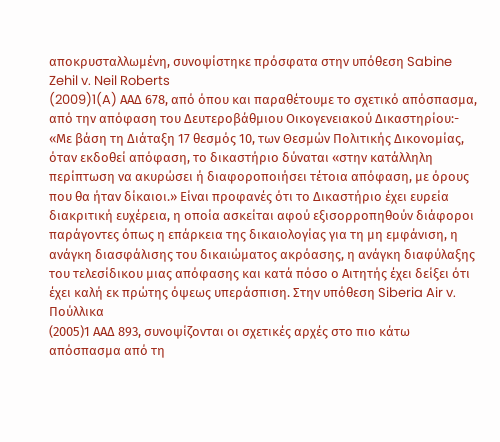αποκρυσταλλωμένη, συνοψίστηκε πρόσφατα στην υπόθεση Sabine Zehil v. Neil Roberts
(2009)1(A) ΑΑΔ 678, από όπου και παραθέτουμε το σχετικό απόσπασμα, από την απόφαση του Δευτεροβάθμιου Οικογενειακού Δικαστηρίου:- «Με βάση τη Διάταξη 17 θεσμός 10, των Θεσμών Πολιτικής Δικονομίας, όταν εκδοθεί απόφαση, το δικαστήριο δύναται «στην κατάλληλη περίπτωση να ακυρώσει ή διαφοροποιήσει τέτοια απόφαση, με όρους που θα ήταν δίκαιοι.» Είναι προφανές ότι το Δικαστήριο έχει ευρεία διακριτική ευχέρεια, η οποία ασκείται αφού εξισορροπηθούν διάφοροι παράγοντες όπως η επάρκεια της δικαιολογίας για τη μη εμφάνιση, η ανάγκη διασφάλισης του δικαιώματος ακρόασης, η ανάγκη διαφύλαξης του τελεσίδικου μιας απόφασης και κατά πόσο ο Αιτητής έχει δείξει ότι έχει καλή εκ πρώτης όψεως υπεράσπιση. Στην υπόθεση Siberia Air v. Πούλλικα
(2005)1 ΑΑΔ 893, συνοψίζονται οι σχετικές αρχές στο πιο κάτω απόσπασμα από τη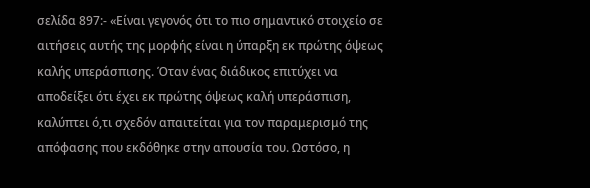σελίδα 897:- «Είναι γεγονός ότι το πιο σημαντικό στοιχείο σε αιτήσεις αυτής της μορφής είναι η ύπαρξη εκ πρώτης όψεως καλής υπεράσπισης. Όταν ένας διάδικος επιτύχει να αποδείξει ότι έχει εκ πρώτης όψεως καλή υπεράσπιση, καλύπτει ό,τι σχεδόν απαιτείται για τον παραμερισμό της απόφασης που εκδόθηκε στην απουσία του. Ωστόσο, η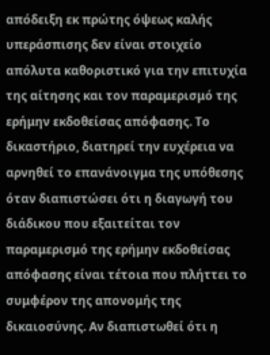απόδειξη εκ πρώτης όψεως καλής υπεράσπισης δεν είναι στοιχείο απόλυτα καθοριστικό για την επιτυχία της αίτησης και τον παραμερισμό της ερήμην εκδοθείσας απόφασης. Το δικαστήριο, διατηρεί την ευχέρεια να αρνηθεί το επανάνοιγμα της υπόθεσης όταν διαπιστώσει ότι η διαγωγή του διάδικου που εξαιτείται τον παραμερισμό της ερήμην εκδοθείσας απόφασης είναι τέτοια που πλήττει το συμφέρον της απονομής της δικαιοσύνης. Αν διαπιστωθεί ότι η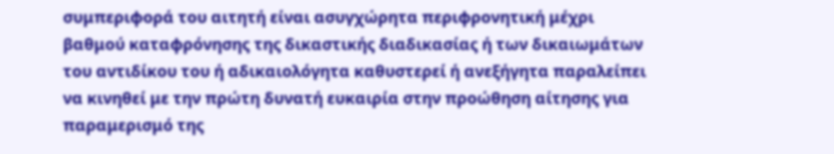συμπεριφορά του αιτητή είναι ασυγχώρητα περιφρονητική μέχρι βαθμού καταφρόνησης της δικαστικής διαδικασίας ή των δικαιωμάτων του αντιδίκου του ή αδικαιολόγητα καθυστερεί ή ανεξήγητα παραλείπει να κινηθεί με την πρώτη δυνατή ευκαιρία στην προώθηση αίτησης για παραμερισμό της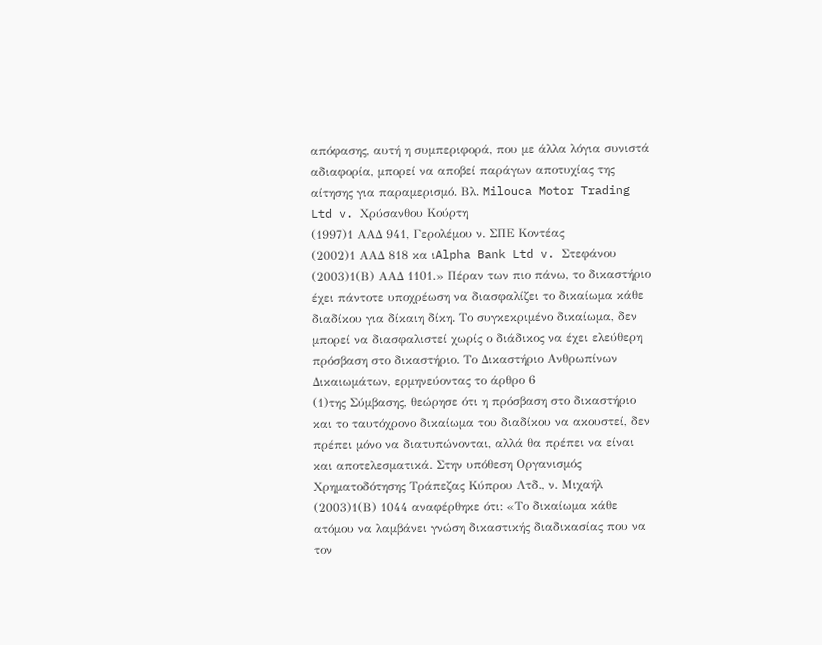απόφασης, αυτή η συμπεριφορά, που με άλλα λόγια συνιστά αδιαφορία, μπορεί να αποβεί παράγων αποτυχίας της αίτησης για παραμερισμό. Βλ. Milouca Motor Trading Ltd v. Χρύσανθου Κούρτη
(1997)1 ΑΑΔ 941, Γερολέμου ν. ΣΠΕ Κοντέας
(2002)1 ΑΑΔ 818 κα ιAlpha Bank Ltd v. Στεφάνου
(2003)1(Β) ΑΑΔ 1101.» Πέραν των πιο πάνω, το δικαστήριο έχει πάντοτε υποχρέωση να διασφαλίζει το δικαίωμα κάθε διαδίκου για δίκαιη δίκη. Το συγκεκριμένο δικαίωμα, δεν μπορεί να διασφαλιστεί χωρίς ο διάδικος να έχει ελεύθερη πρόσβαση στο δικαστήριο. Το Δικαστήριο Ανθρωπίνων Δικαιωμάτων, ερμηνεύοντας το άρθρο 6
(1)της Σύμβασης, θεώρησε ότι η πρόσβαση στο δικαστήριο και το ταυτόχρονο δικαίωμα του διαδίκου να ακουστεί, δεν πρέπει μόνο να διατυπώνονται, αλλά θα πρέπει να είναι και αποτελεσματικά. Στην υπόθεση Οργανισμός Χρηματοδότησης Τράπεζας Κύπρου Λτδ., ν. Μιχαήλ
(2003)1(Β) 1044 αναφέρθηκε ότι: «Το δικαίωμα κάθε ατόμου να λαμβάνει γνώση δικαστικής διαδικασίας που να τον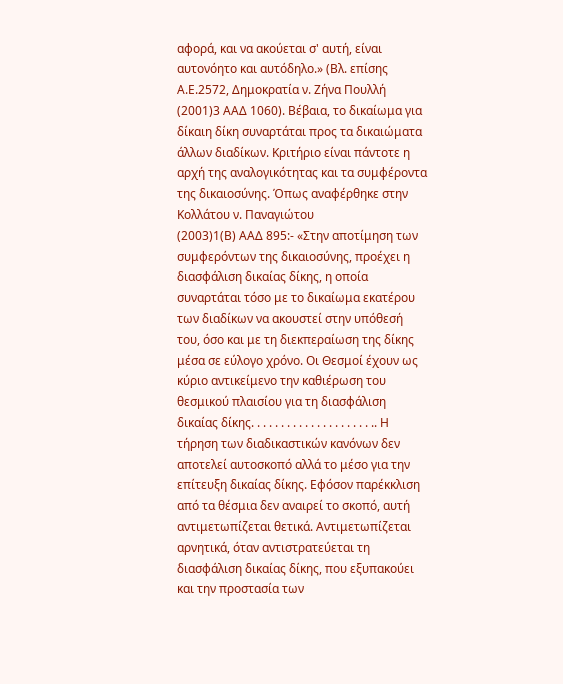αφορά, και να ακούεται σ' αυτή, είναι αυτονόητο και αυτόδηλο.» (Βλ. επίσης Α.Ε.2572, Δημοκρατία ν. Ζήνα Πουλλή
(2001)3 ΑΑΔ 1060). Βέβαια, το δικαίωμα για δίκαιη δίκη συναρτάται προς τα δικαιώματα άλλων διαδίκων. Κριτήριο είναι πάντοτε η αρχή της αναλογικότητας και τα συμφέροντα της δικαιοσύνης. Όπως αναφέρθηκε στην Κολλάτου ν. Παναγιώτου
(2003)1(Β) ΑΑΔ 895:- «Στην αποτίμηση των συμφερόντων της δικαιοσύνης, προέχει η διασφάλιση δικαίας δίκης, η οποία συναρτάται τόσο με το δικαίωμα εκατέρου των διαδίκων να ακουστεί στην υπόθεσή του, όσο και με τη διεκπεραίωση της δίκης μέσα σε εύλογο χρόνο. Οι Θεσμοί έχουν ως κύριο αντικείμενο την καθιέρωση του θεσμικού πλαισίου για τη διασφάλιση δικαίας δίκης. . . . . . . . . . . . . . . . . . . . .. Η τήρηση των διαδικαστικών κανόνων δεν αποτελεί αυτοσκοπό αλλά το μέσο για την επίτευξη δικαίας δίκης. Εφόσον παρέκκλιση από τα θέσμια δεν αναιρεί το σκοπό, αυτή αντιμετωπίζεται θετικά. Αντιμετωπίζεται αρνητικά, όταν αντιστρατεύεται τη διασφάλιση δικαίας δίκης, που εξυπακούει και την προστασία των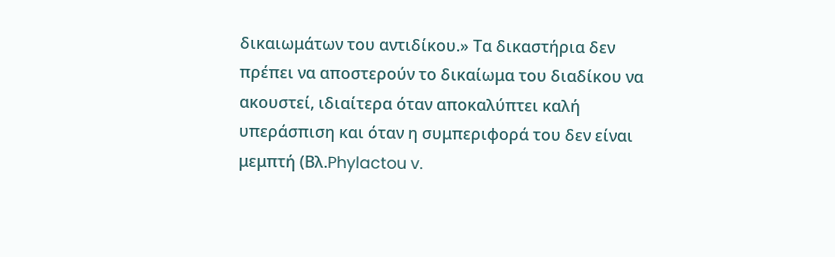δικαιωμάτων του αντιδίκου.» Τα δικαστήρια δεν πρέπει να αποστερούν το δικαίωμα του διαδίκου να ακουστεί, ιδιαίτερα όταν αποκαλύπτει καλή υπεράσπιση και όταν η συμπεριφορά του δεν είναι μεμπτή (Βλ.Phylactou v.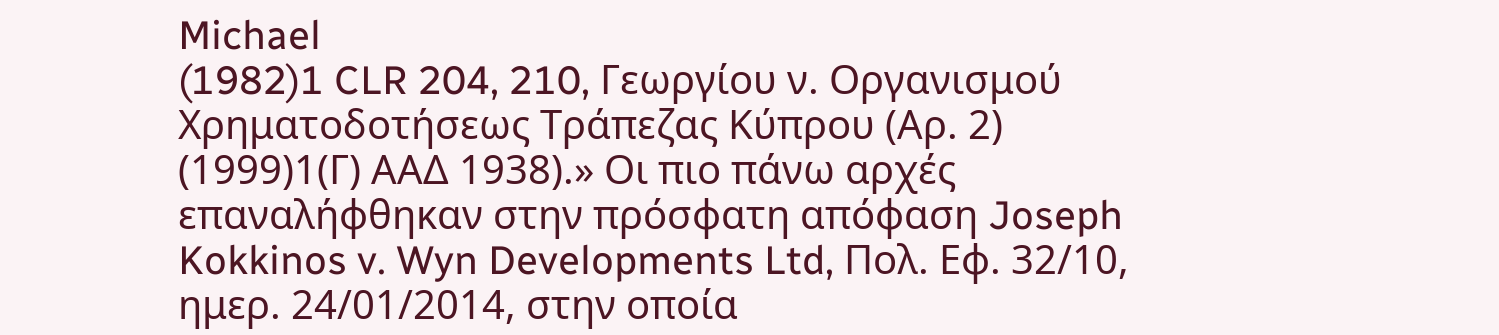Michael
(1982)1 CLR 204, 210, Γεωργίου ν. Οργανισμού Χρηματοδοτήσεως Τράπεζας Κύπρου (Αρ. 2)
(1999)1(Γ) ΑΑΔ 1938).» Οι πιο πάνω αρχές επαναλήφθηκαν στην πρόσφατη απόφαση Joseph Kokkinos v. Wyn Developments Ltd, Πολ. Εφ. 32/10, ημερ. 24/01/2014, στην οποία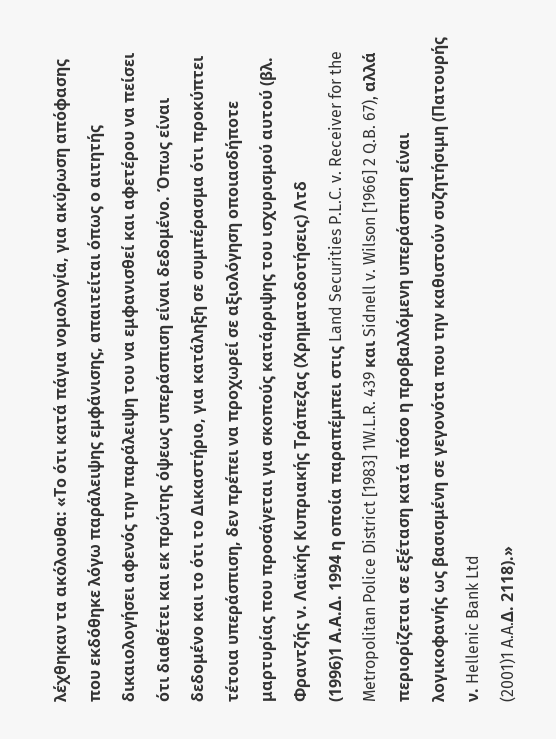λέχθηκαν τα ακόλουθα: «Το ότι κατά πάγια νομολογία, για ακύρωση απόφασης που εκδόθηκε λόγω παράλειψης εμφάνισης, απαιτείται όπως ο αιτητής δικαιολογήσει αφενός την παράλειψη του να εμφανισθεί και αφετέρου να πείσει ότι διαθέτει και εκ πρώτης όψεως υπεράσπιση είναι δεδομένο. Όπως είναι δεδομένο και το ότι το Δικαστήριο, για κατάληξη σε συμπέρασμα ότι προκύπτει τέτοια υπεράσπιση, δεν πρέπει να προχωρεί σε αξιολόγηση οποιασδήποτε μαρτυρίας που προσάγεται για σκοπούς κατάρριψης του ισχυρισμού αυτού (βλ. Φραντζής ν. Λαϊκής Κυπριακής Τράπεζας (Χρηματοδοτήσεις) Λτδ
(1996)1 Α.Α.Δ. 1994 η οποία παραπέμπει στις Land Securities P.L.C. v. Receiver for the Metropolitan Police District [1983] 1W.L.R. 439 και Sidnell v. Wilson [1966] 2 Q.B. 67), αλλά περιορίζεται σε εξέταση κατά πόσο η προβαλλόμενη υπεράσπιση είναι λογικοφανής ως βασισμένη σε γεγονότα που την καθιστούν συζητήσιμη (Πατουρής ν. Hellenic Bank Ltd
(2001)1 A.A.Δ. 2118).»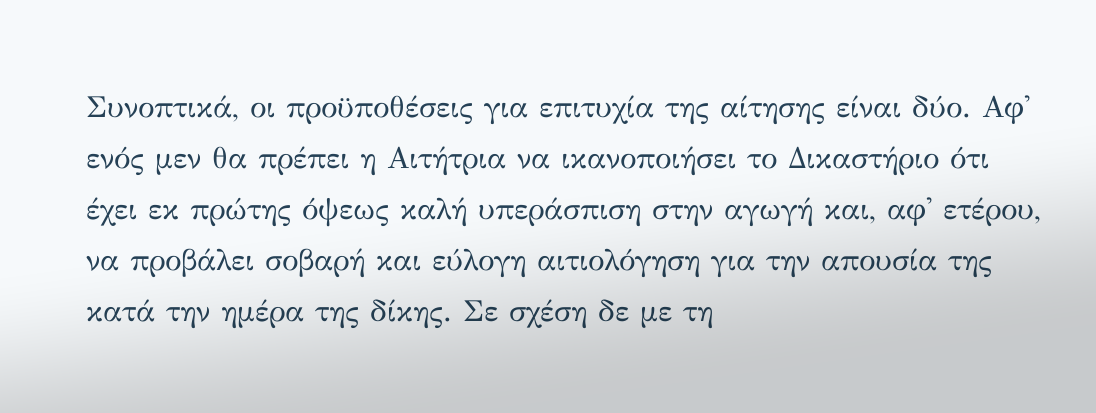Συνοπτικά, οι προϋποθέσεις για επιτυχία της αίτησης είναι δύο. Αφ' ενός μεν θα πρέπει η Αιτήτρια να ικανοποιήσει το Δικαστήριο ότι έχει εκ πρώτης όψεως καλή υπεράσπιση στην αγωγή και, αφ' ετέρου, να προβάλει σοβαρή και εύλογη αιτιολόγηση για την απουσία της κατά την ημέρα της δίκης. Σε σχέση δε με τη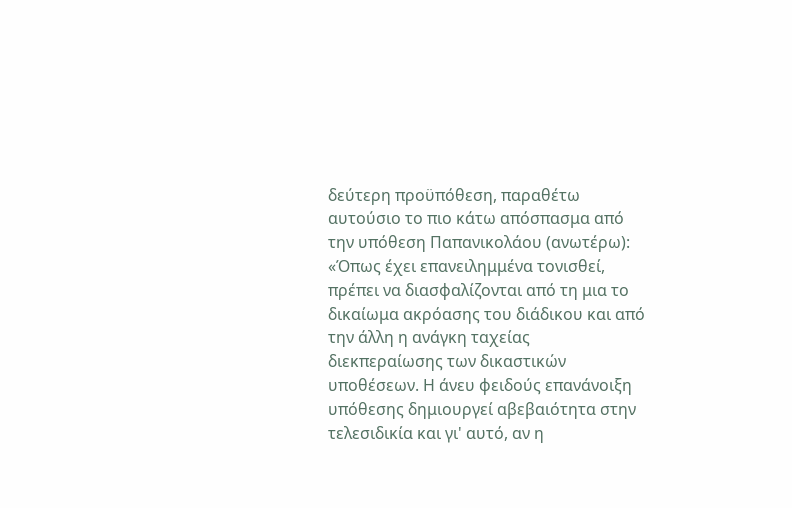δεύτερη προϋπόθεση, παραθέτω αυτούσιο το πιο κάτω απόσπασμα από την υπόθεση Παπανικολάου (ανωτέρω): «Όπως έχει επανειλημμένα τονισθεί, πρέπει να διασφαλίζονται από τη μια το δικαίωμα ακρόασης του διάδικου και από την άλλη η ανάγκη ταχείας διεκπεραίωσης των δικαστικών υποθέσεων. Η άνευ φειδούς επανάνοιξη υπόθεσης δημιουργεί αβεβαιότητα στην τελεσιδικία και γι' αυτό, αν η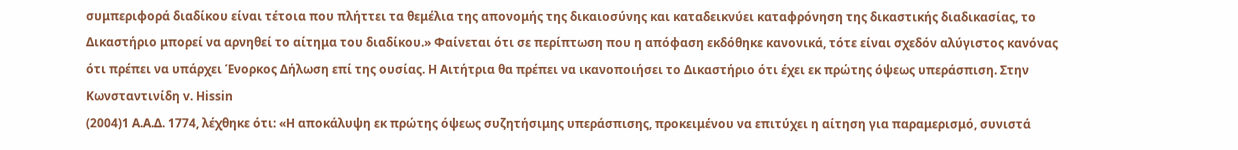συμπεριφορά διαδίκου είναι τέτοια που πλήττει τα θεμέλια της απονομής της δικαιοσύνης και καταδεικνύει καταφρόνηση της δικαστικής διαδικασίας, το Δικαστήριο μπορεί να αρνηθεί το αίτημα του διαδίκου.» Φαίνεται ότι σε περίπτωση που η απόφαση εκδόθηκε κανονικά, τότε είναι σχεδόν αλύγιστος κανόνας ότι πρέπει να υπάρχει Ένορκος Δήλωση επί της ουσίας. Η Αιτήτρια θα πρέπει να ικανοποιήσει το Δικαστήριο ότι έχει εκ πρώτης όψεως υπεράσπιση. Στην Κωνσταντινίδη v. Hissin
(2004)1 A.A.Δ. 1774, λέχθηκε ότι: «Η αποκάλυψη εκ πρώτης όψεως συζητήσιμης υπεράσπισης, προκειμένου να επιτύχει η αίτηση για παραμερισμό, συνιστά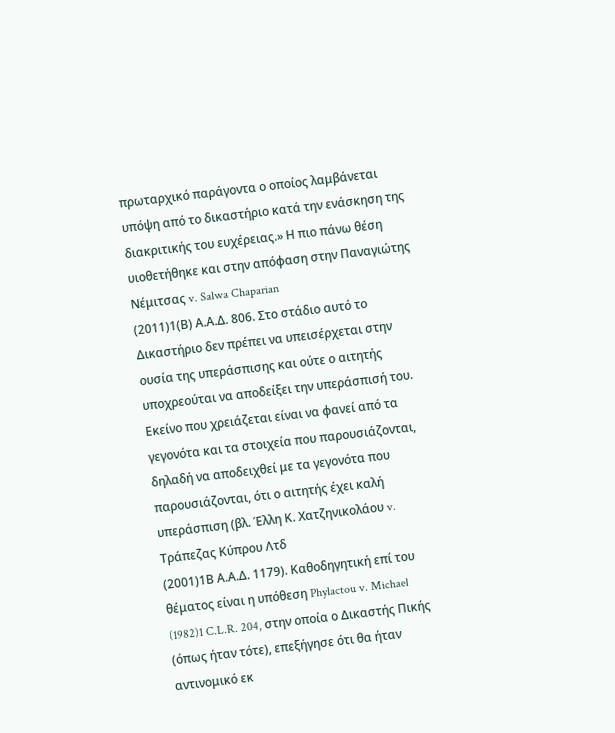πρωταρχικό παράγοντα ο οποίος λαμβάνεται υπόψη από το δικαστήριο κατά την ενάσκηση της διακριτικής του ευχέρειας.» Η πιο πάνω θέση υιοθετήθηκε και στην απόφαση στην Παναγιώτης Νέμιτσας v. Salwa Chaparian
(2011)1(Β) Α.Α.Δ. 806. Στο στάδιο αυτό το Δικαστήριο δεν πρέπει να υπεισέρχεται στην ουσία της υπεράσπισης και ούτε ο αιτητής υποχρεούται να αποδείξει την υπεράσπισή του. Εκείνο που χρειάζεται είναι να φανεί από τα γεγονότα και τα στοιχεία που παρουσιάζονται, δηλαδή να αποδειχθεί με τα γεγονότα που παρουσιάζονται, ότι ο αιτητής έχει καλή υπεράσπιση (βλ. Έλλη Κ. Χατζηνικολάου v. Τράπεζας Κύπρου Λτδ
(2001)1Β Α.Α.Δ. 1179). Καθοδηγητική επί του θέματος είναι η υπόθεση Phylactou v. Michael
(1982)1 C.L.R. 204, στην οποία ο Δικαστής Πικής (όπως ήταν τότε), επεξήγησε ότι θα ήταν αντινομικό εκ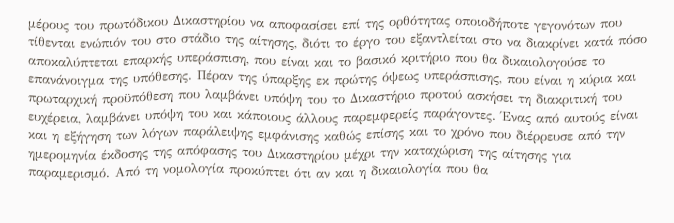μέρους του πρωτόδικου Δικαστηρίου να αποφασίσει επί της ορθότητας οποιοδήποτε γεγονότων που τίθενται ενώπιόν του στο στάδιο της αίτησης, διότι το έργο του εξαντλείται στο να διακρίνει κατά πόσο αποκαλύπτεται επαρκής υπεράσπιση, που είναι και το βασικό κριτήριο που θα δικαιολογούσε το επανάνοιγμα της υπόθεσης. Πέραν της ύπαρξης εκ πρώτης όψεως υπεράσπισης, που είναι η κύρια και πρωταρχική προϋπόθεση που λαμβάνει υπόψη του το Δικαστήριο προτού ασκήσει τη διακριτική του ευχέρεια, λαμβάνει υπόψη του και κάποιους άλλους παρεμφερείς παράγοντες. Ένας από αυτούς είναι και η εξήγηση των λόγων παράλειψης εμφάνισης καθώς επίσης και το χρόνο που διέρρευσε από την ημερομηνία έκδοσης της απόφασης του Δικαστηρίου μέχρι την καταχώριση της αίτησης για παραμερισμό. Από τη νομολογία προκύπτει ότι αν και η δικαιολογία που θα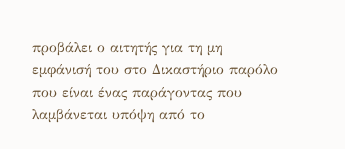προβάλει ο αιτητής για τη μη εμφάνισή του στο Δικαστήριο παρόλο που είναι ένας παράγοντας που λαμβάνεται υπόψη από το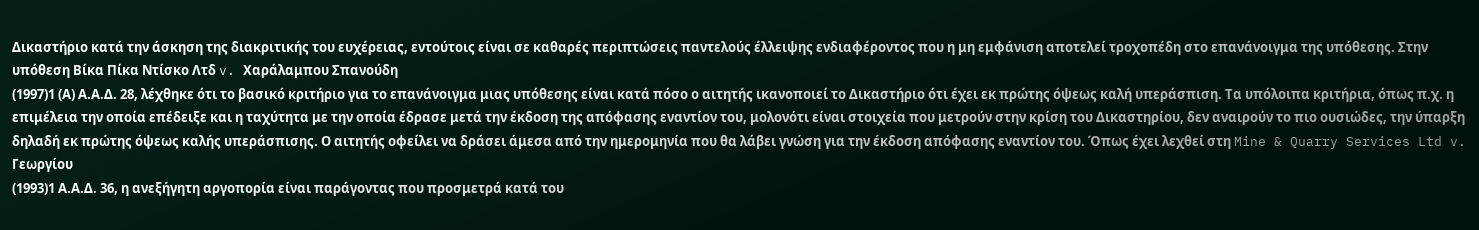Δικαστήριο κατά την άσκηση της διακριτικής του ευχέρειας, εντούτοις είναι σε καθαρές περιπτώσεις παντελούς έλλειψης ενδιαφέροντος που η μη εμφάνιση αποτελεί τροχοπέδη στο επανάνοιγμα της υπόθεσης. Στην υπόθεση Βίκα Πίκα Ντίσκο Λτδ v. Χαράλαμπου Σπανούδη
(1997)1 (Α) Α.Α.Δ. 28, λέχθηκε ότι το βασικό κριτήριο για το επανάνοιγμα μιας υπόθεσης είναι κατά πόσο ο αιτητής ικανοποιεί το Δικαστήριο ότι έχει εκ πρώτης όψεως καλή υπεράσπιση. Τα υπόλοιπα κριτήρια, όπως π.χ. η επιμέλεια την οποία επέδειξε και η ταχύτητα με την οποία έδρασε μετά την έκδοση της απόφασης εναντίον του, μολονότι είναι στοιχεία που μετρούν στην κρίση του Δικαστηρίου, δεν αναιρούν το πιο ουσιώδες, την ύπαρξη δηλαδή εκ πρώτης όψεως καλής υπεράσπισης. Ο αιτητής οφείλει να δράσει άμεσα από την ημερομηνία που θα λάβει γνώση για την έκδοση απόφασης εναντίον του. Όπως έχει λεχθεί στη Mine & Quarry Services Ltd v. Γεωργίου
(1993)1 Α.Α.Δ. 36, η ανεξήγητη αργοπορία είναι παράγοντας που προσμετρά κατά του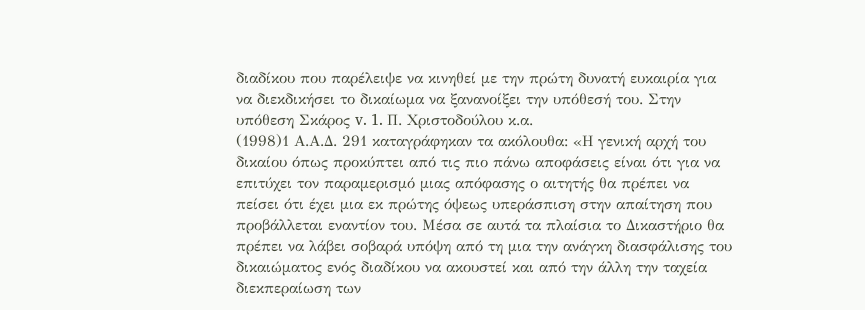διαδίκου που παρέλειψε να κινηθεί με την πρώτη δυνατή ευκαιρία για να διεκδικήσει το δικαίωμα να ξανανοίξει την υπόθεσή του. Στην υπόθεση Σκάρος v. 1. Π. Χριστοδούλου κ.α.
(1998)1 Α.Α.Δ. 291 καταγράφηκαν τα ακόλουθα: «Η γενική αρχή του δικαίου όπως προκύπτει από τις πιο πάνω αποφάσεις είναι ότι για να επιτύχει τον παραμερισμό μιας απόφασης ο αιτητής θα πρέπει να πείσει ότι έχει μια εκ πρώτης όψεως υπεράσπιση στην απαίτηση που προβάλλεται εναντίον του. Μέσα σε αυτά τα πλαίσια το Δικαστήριο θα πρέπει να λάβει σοβαρά υπόψη από τη μια την ανάγκη διασφάλισης του δικαιώματος ενός διαδίκου να ακουστεί και από την άλλη την ταχεία διεκπεραίωση των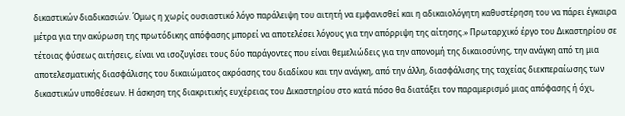δικαστικών διαδικασιών. Όμως η χωρίς ουσιαστικό λόγο παράλειψη του αιτητή να εμφανισθεί και η αδικαιολόγητη καθυστέρηση του να πάρει έγκαιρα μέτρα για την ακύρωση της πρωτόδικης απόφασης μπορεί να αποτελέσει λόγους για την απόρριψη της αίτησης.» Πρωταρχικό έργο του Δικαστηρίου σε τέτοιας φύσεως αιτήσεις, είναι να ισοζυγίσει τους δύο παράγοντες που είναι θεμελιώδεις για την απονομή της δικαιοσύνης, την ανάγκη από τη μια αποτελεσματικής διασφάλισης του δικαιώματος ακρόασης του διαδίκου και την ανάγκη, από την άλλη, διασφάλισης της ταχείας διεκπεραίωσης των δικαστικών υποθέσεων. Η άσκηση της διακριτικής ευχέρειας του Δικαστηρίου στο κατά πόσο θα διατάξει τον παραμερισμό μιας απόφασης ή όχι,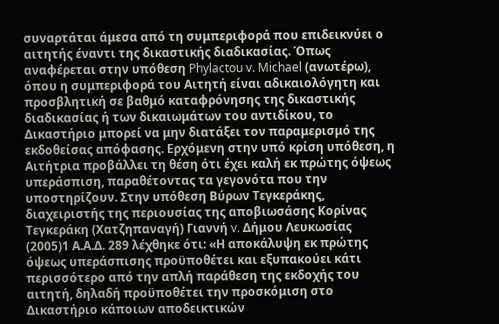συναρτάται άμεσα από τη συμπεριφορά που επιδεικνύει ο αιτητής έναντι της δικαστικής διαδικασίας. Όπως αναφέρεται στην υπόθεση Phylactou v. Michael (ανωτέρω), όπου η συμπεριφορά του Αιτητή είναι αδικαιολόγητη και προσβλητική σε βαθμό καταφρόνησης της δικαστικής διαδικασίας ή των δικαιωμάτων του αντιδίκου, το Δικαστήριο μπορεί να μην διατάξει τον παραμερισμό της εκδοθείσας απόφασης. Ερχόμενη στην υπό κρίση υπόθεση, η Αιτήτρια προβάλλει τη θέση ότι έχει καλή εκ πρώτης όψεως υπεράσπιση, παραθέτοντας τα γεγονότα που την υποστηρίζουν. Στην υπόθεση Βύρων Τεγκεράκης, διαχειριστής της περιουσίας της αποβιωσάσης Κορίνας Τεγκεράκη (Χατζηπαναγή) Γιαννή v. Δήμου Λευκωσίας
(2005)1 Α.Α.Δ. 289 λέχθηκε ότι: «Η αποκάλυψη εκ πρώτης όψεως υπεράσπισης προϋποθέτει και εξυπακούει κάτι περισσότερο από την απλή παράθεση της εκδοχής του αιτητή, δηλαδή προϋποθέτει την προσκόμιση στο Δικαστήριο κάποιων αποδεικτικών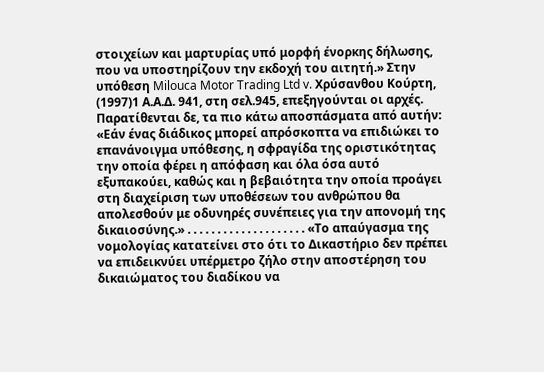στοιχείων και μαρτυρίας υπό μορφή ένορκης δήλωσης, που να υποστηρίζουν την εκδοχή του αιτητή.» Στην υπόθεση Milouca Motor Trading Ltd v. Χρύσανθου Κούρτη,
(1997)1 Α.Α.Δ. 941, στη σελ.945, επεξηγούνται οι αρχές. Παρατίθενται δε, τα πιο κάτω αποσπάσματα από αυτήν: «Εάν ένας διάδικος μπορεί απρόσκοπτα να επιδιώκει το επανάνοιγμα υπόθεσης, η σφραγίδα της οριστικότητας την οποία φέρει η απόφαση και όλα όσα αυτό εξυπακούει, καθώς και η βεβαιότητα την οποία προάγει στη διαχείριση των υποθέσεων του ανθρώπου θα απολεσθούν με οδυνηρές συνέπειες για την απονομή της δικαιοσύνης.» . . . . . . . . . . . . . . . . . . . . «Το απαύγασμα της νομολογίας κατατείνει στο ότι το Δικαστήριο δεν πρέπει να επιδεικνύει υπέρμετρο ζήλο στην αποστέρηση του δικαιώματος του διαδίκου να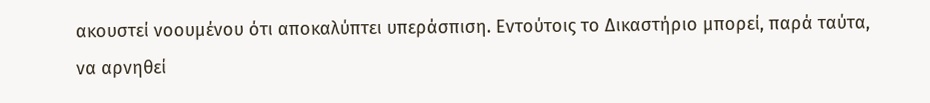ακουστεί νοουμένου ότι αποκαλύπτει υπεράσπιση. Εντούτοις το Δικαστήριο μπορεί, παρά ταύτα, να αρνηθεί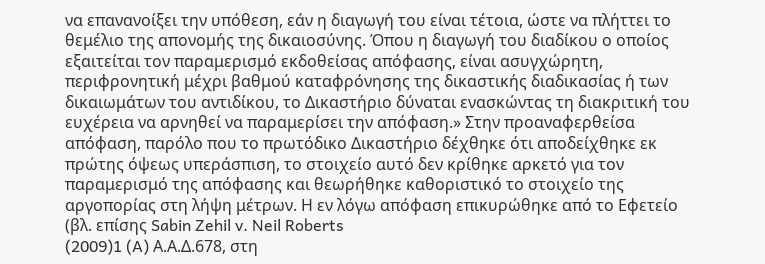να επανανοίξει την υπόθεση, εάν η διαγωγή του είναι τέτοια, ώστε να πλήττει το θεμέλιο της απονομής της δικαιοσύνης. Όπου η διαγωγή του διαδίκου ο οποίος εξαιτείται τον παραμερισμό εκδοθείσας απόφασης, είναι ασυγχώρητη, περιφρονητική μέχρι βαθμού καταφρόνησης της δικαστικής διαδικασίας ή των δικαιωμάτων του αντιδίκου, το Δικαστήριο δύναται ενασκώντας τη διακριτική του ευχέρεια να αρνηθεί να παραμερίσει την απόφαση.» Στην προαναφερθείσα απόφαση, παρόλο που το πρωτόδικο Δικαστήριο δέχθηκε ότι αποδείχθηκε εκ πρώτης όψεως υπεράσπιση, το στοιχείο αυτό δεν κρίθηκε αρκετό για τον παραμερισμό της απόφασης και θεωρήθηκε καθοριστικό το στοιχείο της αργοπορίας στη λήψη μέτρων. Η εν λόγω απόφαση επικυρώθηκε από το Εφετείο (βλ. επίσης Sabin Zehil v. Neil Roberts
(2009)1 (A) Α.Α.Δ.678, στη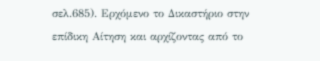σελ.685). Ερχόμενο το Δικαστήριο στην επίδικη Αίτηση και αρχίζοντας από το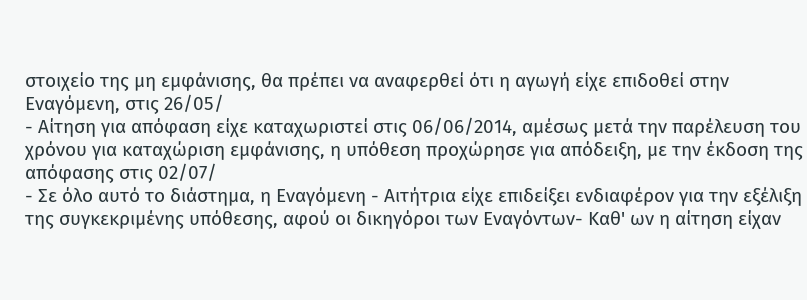στοιχείο της μη εμφάνισης, θα πρέπει να αναφερθεί ότι η αγωγή είχε επιδοθεί στην Εναγόμενη, στις 26/05/
- Αίτηση για απόφαση είχε καταχωριστεί στις 06/06/2014, αμέσως μετά την παρέλευση του χρόνου για καταχώριση εμφάνισης, η υπόθεση προχώρησε για απόδειξη, με την έκδοση της απόφασης στις 02/07/
- Σε όλο αυτό το διάστημα, η Εναγόμενη - Αιτήτρια είχε επιδείξει ενδιαφέρον για την εξέλιξη της συγκεκριμένης υπόθεσης, αφού οι δικηγόροι των Εναγόντων- Καθ' ων η αίτηση είχαν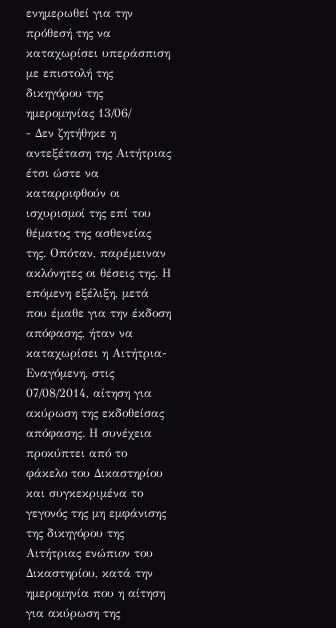ενημερωθεί για την πρόθεσή της να καταχωρίσει υπεράσπιση με επιστολή της δικηγόρου της ημερομηνίας 13/06/
- Δεν ζητήθηκε η αντεξέταση της Αιτήτριας έτσι ώστε να καταρριφθούν οι ισχυρισμοί της επί του θέματος της ασθενείας της. Οπόταν, παρέμειναν ακλόνητες οι θέσεις της. Η επόμενη εξέλιξη, μετά που έμαθε για την έκδοση απόφασης, ήταν να καταχωρίσει η Αιτήτρια-Εναγόμενη, στις 07/08/2014, αίτηση για ακύρωση της εκδοθείσας απόφασης. Η συνέχεια προκύπτει από το φάκελο του Δικαστηρίου και συγκεκριμένα το γεγονός της μη εμφάνισης της δικηγόρου της Αιτήτριας ενώπιον του Δικαστηρίου, κατά την ημερομηνία που η αίτηση για ακύρωση της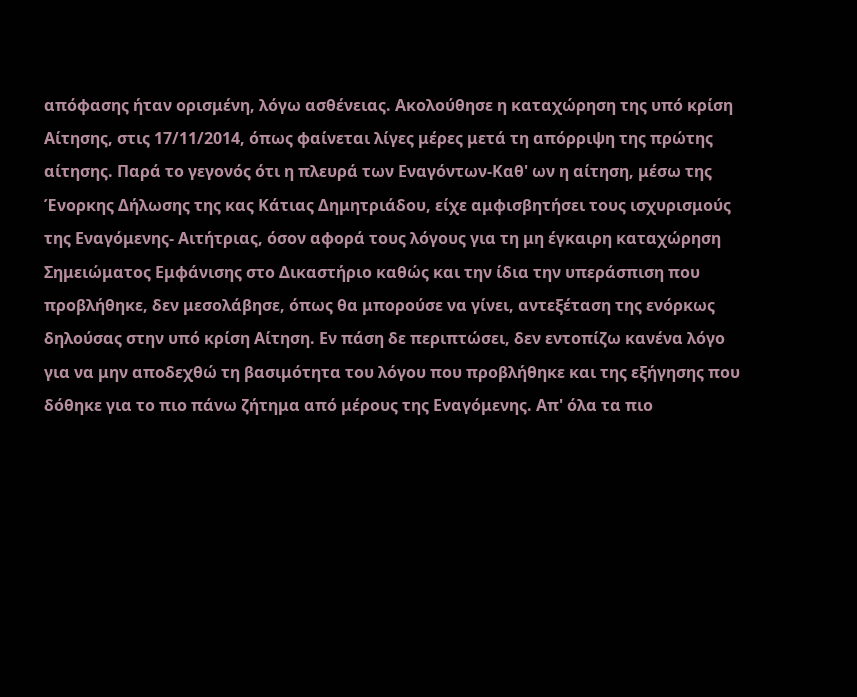απόφασης ήταν ορισμένη, λόγω ασθένειας. Ακολούθησε η καταχώρηση της υπό κρίση Αίτησης, στις 17/11/2014, όπως φαίνεται λίγες μέρες μετά τη απόρριψη της πρώτης αίτησης. Παρά το γεγονός ότι η πλευρά των Εναγόντων-Καθ' ων η αίτηση, μέσω της Ένορκης Δήλωσης της κας Κάτιας Δημητριάδου, είχε αμφισβητήσει τους ισχυρισμούς της Εναγόμενης- Αιτήτριας, όσον αφορά τους λόγους για τη μη έγκαιρη καταχώρηση Σημειώματος Εμφάνισης στο Δικαστήριο καθώς και την ίδια την υπεράσπιση που προβλήθηκε, δεν μεσολάβησε, όπως θα μπορούσε να γίνει, αντεξέταση της ενόρκως δηλούσας στην υπό κρίση Αίτηση. Εν πάση δε περιπτώσει, δεν εντοπίζω κανένα λόγο για να μην αποδεχθώ τη βασιμότητα του λόγου που προβλήθηκε και της εξήγησης που δόθηκε για το πιο πάνω ζήτημα από μέρους της Εναγόμενης. Απ' όλα τα πιο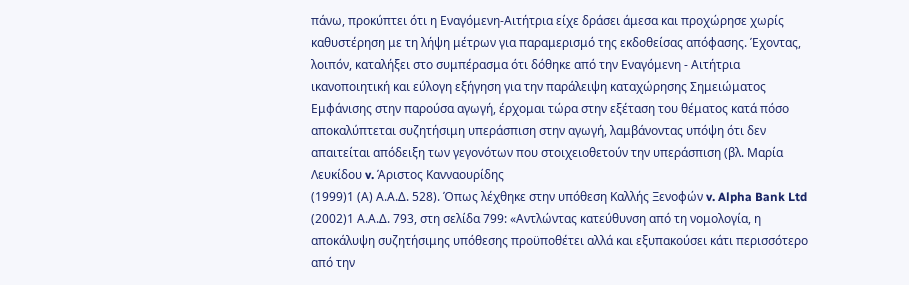πάνω, προκύπτει ότι η Εναγόμενη-Αιτήτρια είχε δράσει άμεσα και προχώρησε χωρίς καθυστέρηση με τη λήψη μέτρων για παραμερισμό της εκδοθείσας απόφασης. Έχοντας, λοιπόν, καταλήξει στο συμπέρασμα ότι δόθηκε από την Εναγόμενη - Αιτήτρια ικανοποιητική και εύλογη εξήγηση για την παράλειψη καταχώρησης Σημειώματος Εμφάνισης στην παρούσα αγωγή, έρχομαι τώρα στην εξέταση του θέματος κατά πόσο αποκαλύπτεται συζητήσιμη υπεράσπιση στην αγωγή, λαμβάνοντας υπόψη ότι δεν απαιτείται απόδειξη των γεγονότων που στοιχειοθετούν την υπεράσπιση (βλ. Μαρία Λευκίδου v. Άριστος Κανναουρίδης
(1999)1 (Α) Α.Α.Δ. 528). Όπως λέχθηκε στην υπόθεση Καλλής Ξενοφών v. Alpha Bank Ltd
(2002)1 Α.Α.Δ. 793, στη σελίδα 799: «Αντλώντας κατεύθυνση από τη νομολογία, η αποκάλυψη συζητήσιμης υπόθεσης προϋποθέτει αλλά και εξυπακούσει κάτι περισσότερο από την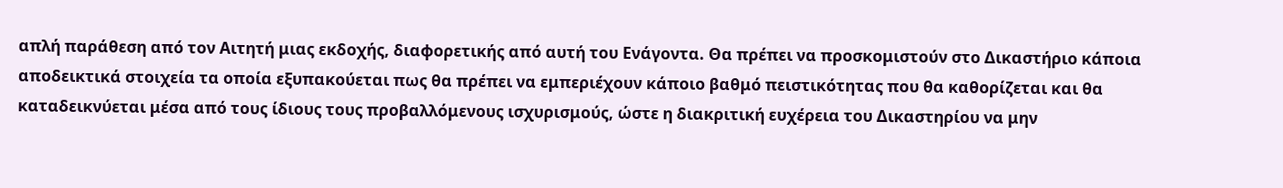απλή παράθεση από τον Αιτητή μιας εκδοχής, διαφορετικής από αυτή του Ενάγοντα. Θα πρέπει να προσκομιστούν στο Δικαστήριο κάποια αποδεικτικά στοιχεία τα οποία εξυπακούεται πως θα πρέπει να εμπεριέχουν κάποιο βαθμό πειστικότητας που θα καθορίζεται και θα καταδεικνύεται μέσα από τους ίδιους τους προβαλλόμενους ισχυρισμούς, ώστε η διακριτική ευχέρεια του Δικαστηρίου να μην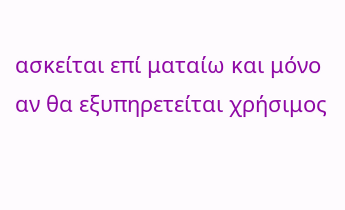ασκείται επί ματαίω και μόνο αν θα εξυπηρετείται χρήσιμος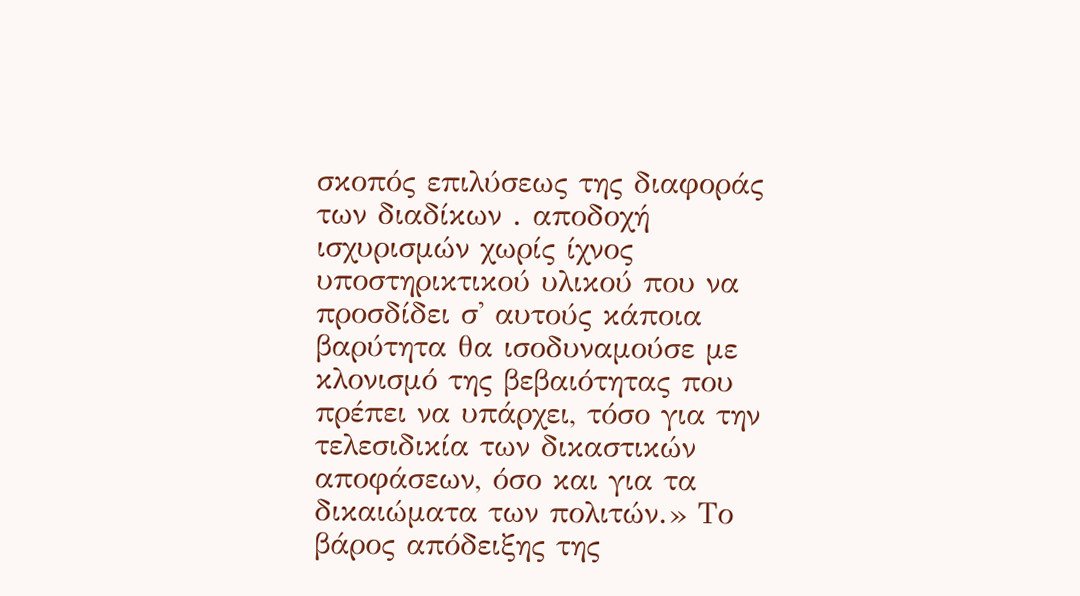σκοπός επιλύσεως της διαφοράς των διαδίκων . αποδοχή ισχυρισμών χωρίς ίχνος υποστηρικτικού υλικού που να προσδίδει σ' αυτούς κάποια βαρύτητα θα ισοδυναμούσε με κλονισμό της βεβαιότητας που πρέπει να υπάρχει, τόσο για την τελεσιδικία των δικαστικών αποφάσεων, όσο και για τα δικαιώματα των πολιτών.» Το βάρος απόδειξης της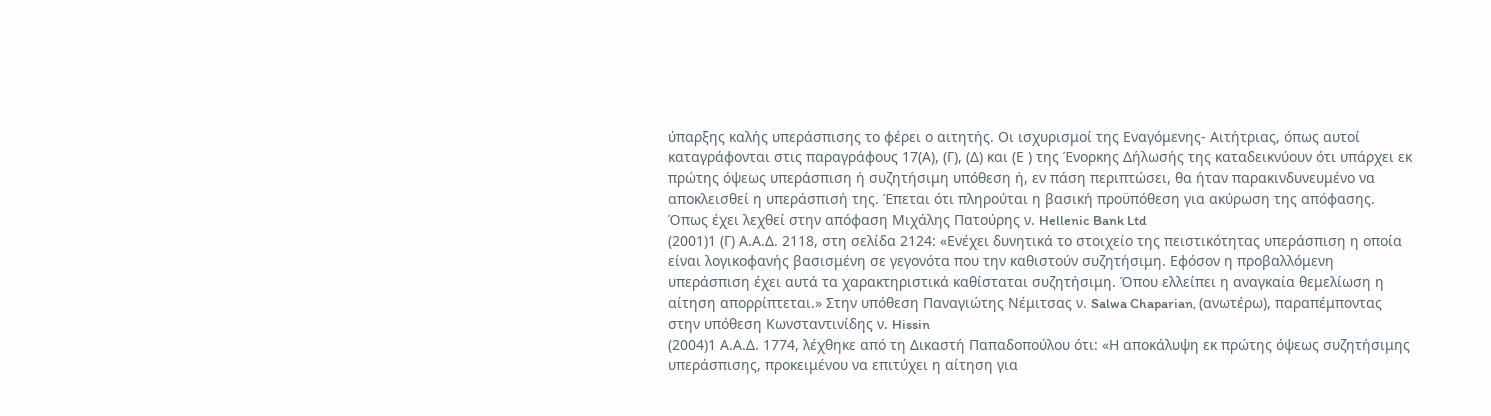ύπαρξης καλής υπεράσπισης το φέρει ο αιτητής. Οι ισχυρισμοί της Εναγόμενης- Αιτήτριας, όπως αυτοί καταγράφονται στις παραγράφους 17(Α), (Γ), (Δ) και (Ε ) της Ένορκης Δήλωσής της καταδεικνύουν ότι υπάρχει εκ πρώτης όψεως υπεράσπιση ή συζητήσιμη υπόθεση ή, εν πάση περιπτώσει, θα ήταν παρακινδυνευμένο να αποκλεισθεί η υπεράσπισή της. Έπεται ότι πληρούται η βασική προϋπόθεση για ακύρωση της απόφασης. Όπως έχει λεχθεί στην απόφαση Μιχάλης Πατούρης ν. Hellenic Bank Ltd
(2001)1 (Γ) Α.Α.Δ. 2118, στη σελίδα 2124: «Ενέχει δυνητικά το στοιχείο της πειστικότητας υπεράσπιση η οποία είναι λογικοφανής βασισμένη σε γεγονότα που την καθιστούν συζητήσιμη. Εφόσον η προβαλλόμενη υπεράσπιση έχει αυτά τα χαρακτηριστικά καθίσταται συζητήσιμη. Όπου ελλείπει η αναγκαία θεμελίωση η αίτηση απορρίπτεται.» Στην υπόθεση Παναγιώτης Νέμιτσας ν. Salwa Chaparian, (ανωτέρω), παραπέμποντας στην υπόθεση Κωνσταντινίδης ν. Hissin
(2004)1 Α.Α.Δ. 1774, λέχθηκε από τη Δικαστή Παπαδοπούλου ότι: «Η αποκάλυψη εκ πρώτης όψεως συζητήσιμης υπεράσπισης, προκειμένου να επιτύχει η αίτηση για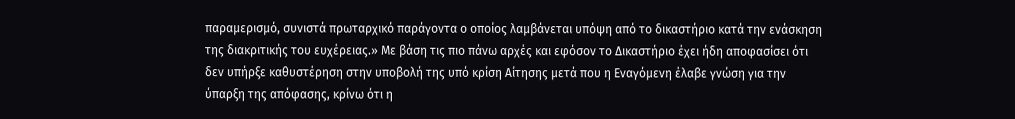παραμερισμό, συνιστά πρωταρχικό παράγοντα ο οποίος λαμβάνεται υπόψη από το δικαστήριο κατά την ενάσκηση της διακριτικής του ευχέρειας.» Με βάση τις πιο πάνω αρχές και εφόσον το Δικαστήριο έχει ήδη αποφασίσει ότι δεν υπήρξε καθυστέρηση στην υποβολή της υπό κρίση Αίτησης μετά που η Εναγόμενη έλαβε γνώση για την ύπαρξη της απόφασης, κρίνω ότι η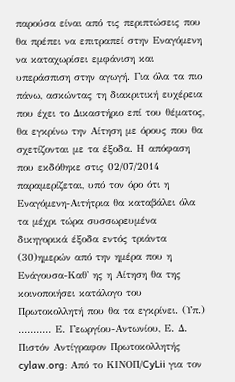παρούσα είναι από τις περιπτώσεις που θα πρέπει να επιτραπεί στην Εναγόμενη να καταχωρίσει εμφάνιση και υπεράσπιση στην αγωγή. Για όλα τα πιο πάνω, ασκώντας τη διακριτική ευχέρεια που έχει το Δικαστήριο επί του θέματος, θα εγκρίνω την Αίτηση με όρους που θα σχετίζονται με τα έξοδα. Η απόφαση που εκδόθηκε στις 02/07/2014 παραμερίζεται, υπό τον όρο ότι η Εναγόμενη-Αιτήτρια θα καταβάλει όλα τα μέχρι τώρα συσσωρευμένα δικηγορικά έξοδα εντός τριάντα
(30)ημερών από την ημέρα που η Ενάγουσα-Καθ' ης η Αίτηση θα της κοινοποιήσει κατάλογο του Πρωτοκολλητή που θα τα εγκρίνει. (Υπ.) ........... Ε. Γεωργίου-Αντωνίου, Ε. Δ. Πιστόν Αντίγραφον Πρωτοκολλητής cylaw.org: Από το ΚΙΝOΠ/CyLii για τον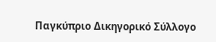Παγκύπριο Δικηγορικό Σύλλογο